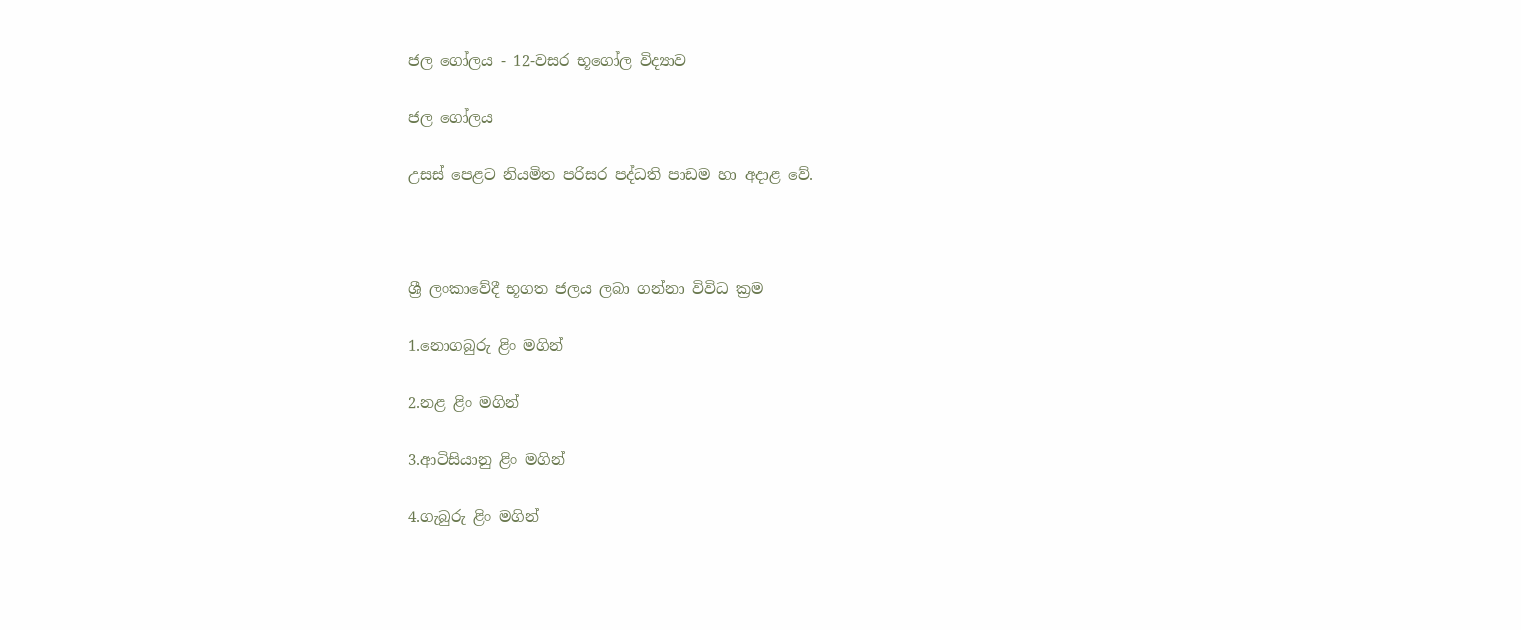ජල ගෝලය - 12-වසර භූගෝල විද්‍යාව

ජල ගෝලය

උසස් පෙළට නියමිත පරිසර පද්ධති පාඩම හා අදාළ වේ.



ශ්‍රී ලංකාවේදී භූගත ජලය ලබා ගන්නා විවිධ ක්‍රම

1.නොගබුරු ළිං මගින්

2.නළ ළිං මගින්

3.ආටිසියානු ළිං මගින්

4.ගැබුරු ළිං මගින්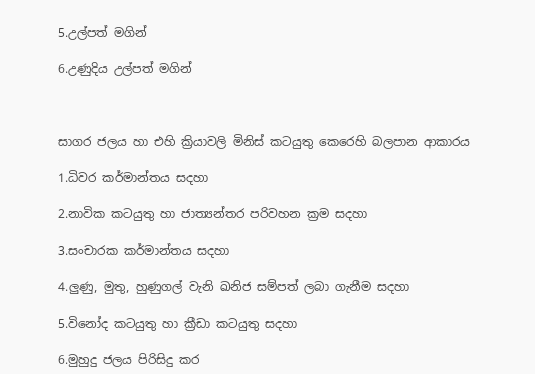5.උල්පත් මගින්

6.උණුදිය උල්පත් මගින්



සාගර ජලය හා එහි ක්‍රියාවලි මිනිස් කටයුතු කෙරෙහි බලපාන ආකාරය

1.ධිවර කර්මාන්තය සදහා

2.නාවික කටයුතු හා ජාත්‍යන්තර පරිවහන ක්‍රම සදහා

3.සංචාරක කර්මාන්තය සදහා

4.ලුණු, මුතු, හුණුගල් වැනි ඛනිජ සම්පත් ලබා ගැනීම සදහා

5.විනෝද කටයුතු හා ක්‍රීඩා කටයුතු සදහා

6.මුහුදු ජලය පිරිසිදු කර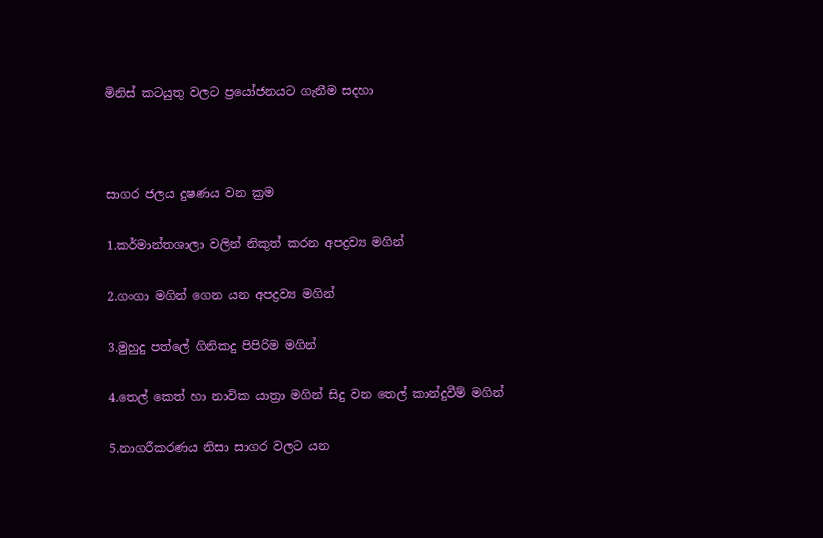මිනිස් කටයුතු වලට ප්‍රයෝජනයට ගැනීම සදහා



සාගර ජලය දුෂණය වන ක්‍රම

1.කර්මාන්තශාලා වලින් නිකුත් කරන අපද්‍රව්‍ය මගින්

2.ගංගා මගින් ගෙන යන අපද්‍රව්‍ය මගින්

3.මුහුදු පත්ලේ ගිනිකදු පිපිරිම මගින්

4.තෙල් කෙත් හා නාවික යාත්‍රා මගින් සිදු වන තෙල් කාන්දුවීම් මගින්

5.නාගරීකරණය නිසා සාගර වලට යන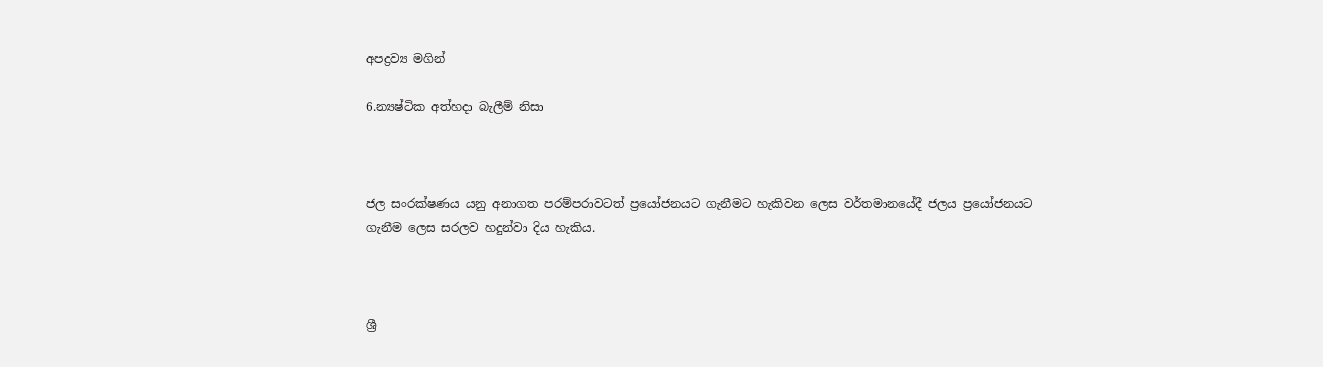අපද්‍රව්‍ය මගින්

6.න්‍යෂ්ටික අත්හදා බැලීම් නිසා



ජල සංරක්ෂණය යනු අනාගත පරම්පරාවටත් ප්‍රයෝජනයට ගැනීමට හැකිවන ලෙස වර්තමානයේදී ජලය ප්‍රයෝජනයට ගැනීම ලෙස සරලව හදුන්වා දිය හැකිය.



ශ්‍රී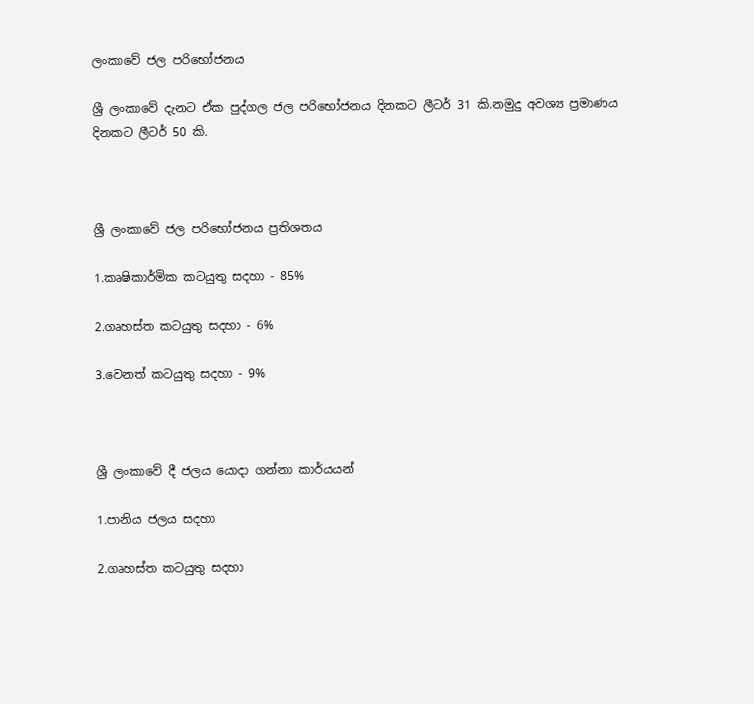ලංකාවේ ජල පරිභෝජනය

ශ්‍රී ලංකාවේ දැනට ඒක පුද්ගල ජල පරිභෝජනය දිනකට ලීටර් 31 කි.නමුදු අවශ්‍ය ප්‍රමාණය දිනකට ලීටර් 50 කි.



ශ්‍රී ලංකාවේ ජල පරිභෝජනය ප්‍රතිශතය

1.කෘෂිකාර්මික කටයුතු සදහා - 85%

2.ගෘහස්ත කටයුතු සදහා - 6%

3.වෙනත් කටයුතු සදහා - 9%



ශ්‍රී ලංකාවේ දී ජලය යොදා ගන්නා කාර්යයන්

1.පානිය ජලය සදහා

2.ගෘහස්ත කටයුතු සදහා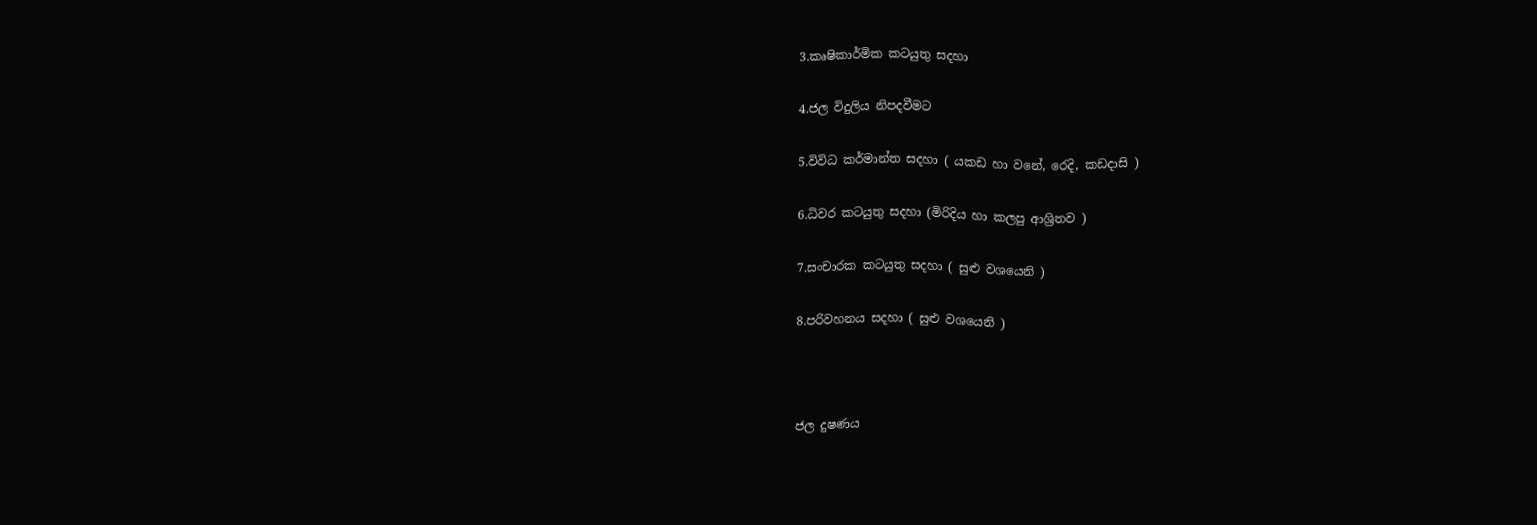3.කෘෂිකාර්මික කටයුතු සදහා

4.ජල විදුලිය නිපදවීමට

5.විවිධ කර්මාන්ත සදහා ( යකඩ හා වනේ, රෙදි, කඩදාසි )

6.ධිවර කටයුතු සදහා (මිරිදිය හා කලපු ආශ්‍රිතව )

7.සංචාරක කටයුතු සදහා ( සුළු වශයෙනි )

8.පරිවහනය සදහා ( සුළු වශයෙනි )



ජල දුෂණය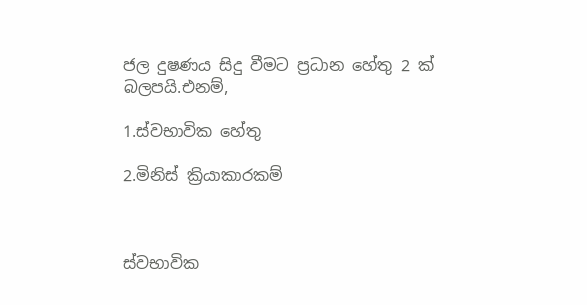ජල දුෂණය සිදු වීමට ප්‍රධාන හේතු 2 ක් බලපයි.එනම්,

1.ස්වභාවික හේතු

2.මිනිස් ක්‍රියාකාරකම්



ස්වභාවික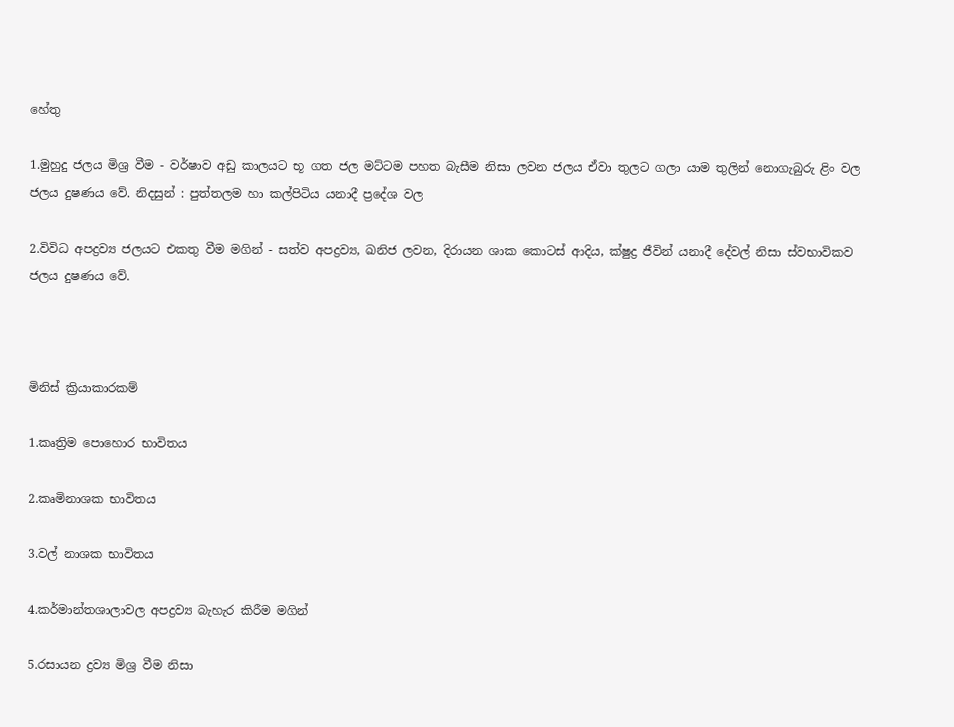හේතු

1.මුහුදු ජලය මිශ්‍ර වීම - වර්ෂාව අඩු කාලයට භූ ගත ජල මට්ටම පහත බැසීම නිසා ලවන ජලය ඒවා තුලට ගලා යාම තුලින් නොගැබුරු ළිං වල ජලය දුෂණය වේ. නිදසුන් : පුත්තලම හා කල්පිටිය යනාදී ප්‍රදේශ වල

2.විවිධ අපද්‍රව්‍ය ජලයට එකතු වීම මගින් - සත්ව අපද්‍රව්‍ය, ඛනිජ ලවන, දිරායන ශාක කොටස් ආදිය, ක්ෂුද්‍ර ජීවින් යනාදී දේවල් නිසා ස්වභාවිකව ජලය දුෂණය වේ.



මිනිස් ක්‍රියාකාරකම්

1.කෘත්‍රිම පොහොර භාවිතය

2.කෘමිනාශක භාවිතය

3.වල් නාශක භාවිතය

4.කර්මාන්තශාලාවල අපද්‍රව්‍ය බැහැර කිරීම මගින්

5.රසායන ද්‍රව්‍ය මිශ්‍ර වීම නිසා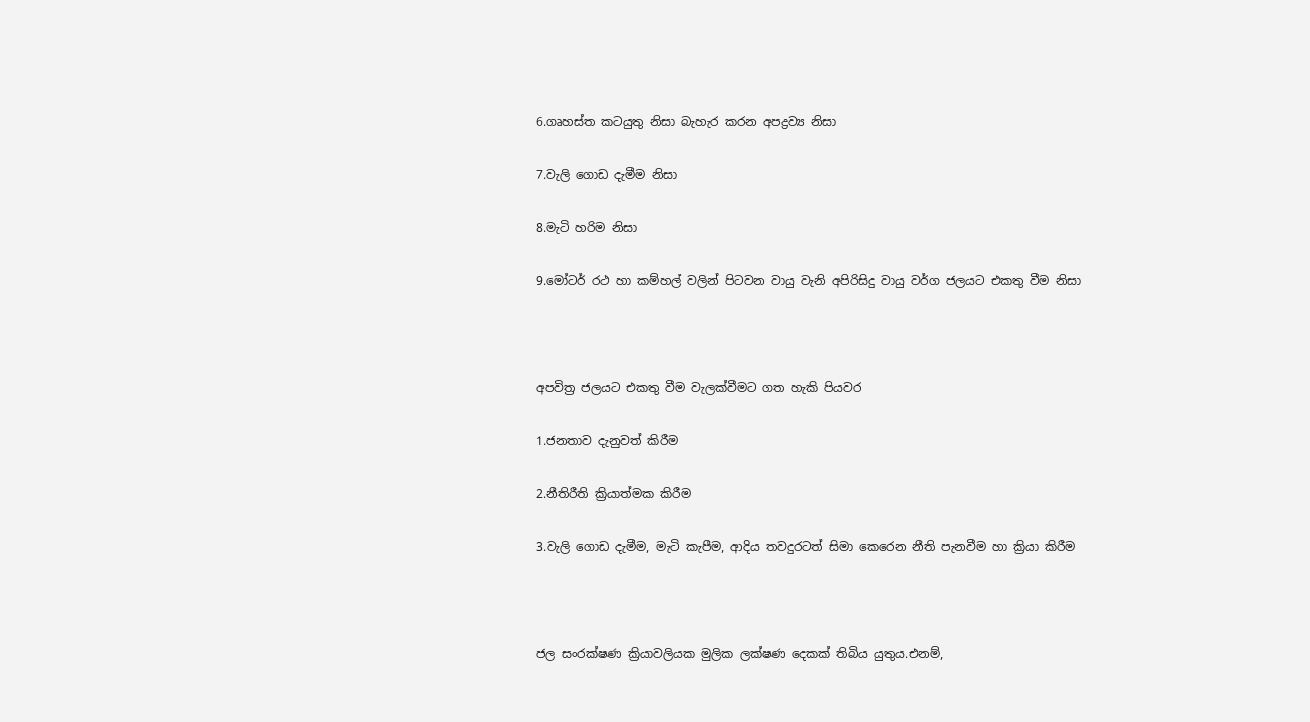6.ගෘහස්ත කටයුතු නිසා බැහැර කරන අපද්‍රව්‍ය නිසා

7.වැලි ගොඩ දැමීම නිසා

8.මැටි හරිම නිසා

9.මෝටර් රථ හා කම්හල් වලින් පිටවන වායු වැනි අපිරිසිදු වායු වර්ග ජලයට එකතු වීම නිසා



අපවිත්‍ර ජලයට එකතු වීම වැලක්වීමට ගත හැකි පියවර

1.ජනතාව දැනුවත් කිරීම

2.නීතිරීති ක්‍රියාත්මක කිරීම

3.වැලි ගොඩ දැමීම, මැටි කැපීම, ආදිය තවදුරටත් සිමා කෙරෙන නීති පැනවීම හා ක්‍රියා කිරීම



ජල සංරක්ෂණ ක්‍රියාවලියක මුලික ලක්ෂණ දෙකක් තිබිය යුතුය.එනම්,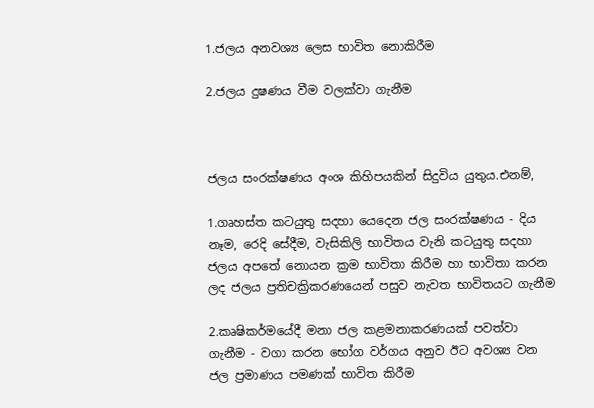1.ජලය අනවශ්‍ය ලෙස භාවිත නොකිරීම

2.ජලය දුෂණය වීම වලක්වා ගැනීම



ජලය සංරක්ෂණය අංශ කිහිපයකින් සිදුවිය යුතුය.එනම්,

1.ගෘහස්ත කටයුතු සදහා යෙදෙන ජල සංරක්ෂණය - දිය නෑම, රෙදි සේදීම, වැසිකිලි භාවිතය වැනි කටයුතු සදහා ජලය අපතේ නොයන ක්‍රම භාවිතා කිරීම හා භාවිතා කරන ලද ජලය ප්‍රතිචක්‍රිකරණයෙන් පසුව නැවත භාවිතයට ගැනීම

2.කෘෂිකර්මයේදී මනා ජල කළමනාකරණයක් පවත්වා ගැනීම - වගා කරන භෝග වර්ගය අනුව ඊට අවශ්‍ය වන ජල ප්‍රමාණය පමණක් භාවිත කිරීම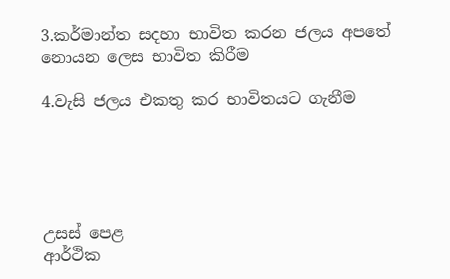3.කර්මාන්ත සදහා භාවිත කරන ජලය අපතේ නොයන ලෙස භාවිත කිරීම

4.වැසි ජලය එකතු කර භාවිතයට ගැනීම





උසස් පෙළ
ආර්ථික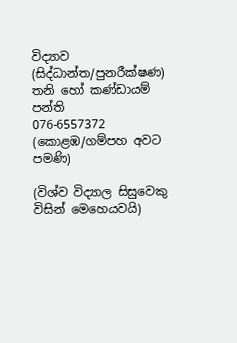විද්‍යාව
(සිද්ධාන්ත/පුනරීක්ෂණ)
තනි හෝ කණ්ඩායම් පන්ති
076-6557372 (කොළඹ/ගම්පහ අවට පමණි)

(විශ්ව විද්‍යාල සිසුවෙකු විසින් මෙහෙයවයි)